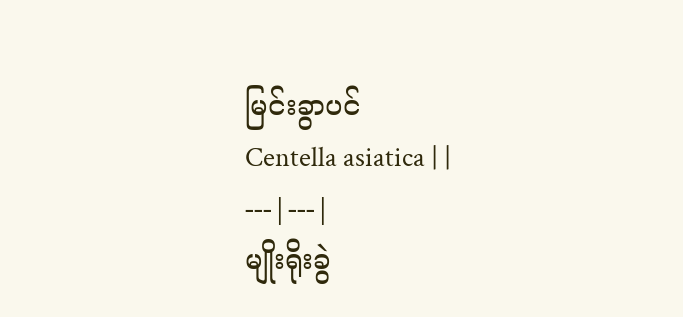မြင်းခွာပင်
Centella asiatica | |
---|---|
မျိုးရိုးခွဲ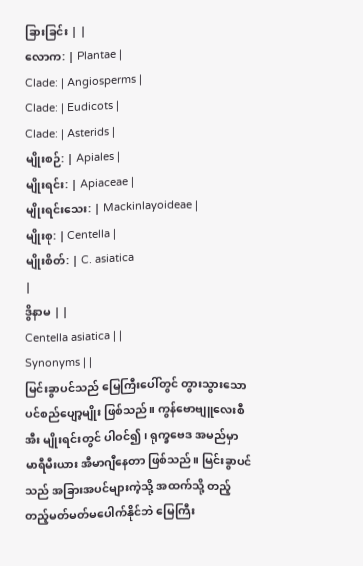ခြားခြင်း | |
လောက: | Plantae |
Clade: | Angiosperms |
Clade: | Eudicots |
Clade: | Asterids |
မျိုးစဉ်: | Apiales |
မျိုးရင်း: | Apiaceae |
မျိုးရင်းသေး: | Mackinlayoideae |
မျိုးစု: | Centella |
မျိုးစိတ်: | C. asiatica
|
ဒွိနာမ | |
Centella asiatica | |
Synonyms | |
မြင်းခွာပင်သည် မြေကြီးပေါ်တွင် တွားသွားသော ပင်စည်ပျော့မျိုး ဖြစ်သည်။ ကွန်ဗောဗျူလေးစီအီး မျိုးရင်းတွင် ပါဝင်၍၊ ရုက္ခဗေဒ အမည်မှာ မာရီမီးယား အီမာဂျီနေတာ ဖြစ်သည်။ မြင်းခွာပင်သည် အခြားအပင်များကဲ့သို့ အထက်သို့ တည့်တည့်မတ်မတ်မပေါက်နိုင်ဘဲ မြေကြီး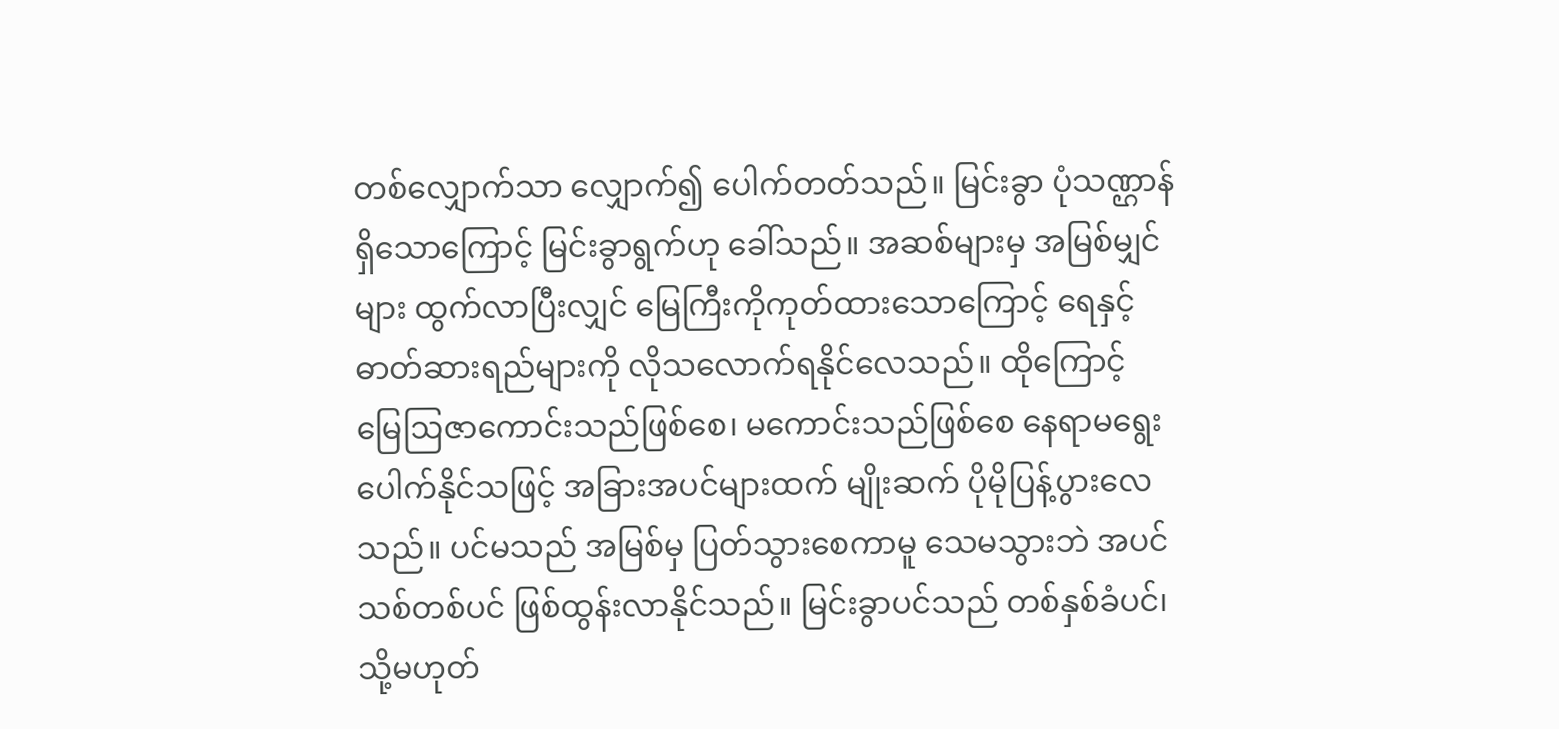တစ်လျှောက်သာ လျှောက်၍ ပေါက်တတ်သည်။ မြင်းခွာ ပုံသဏ္ဌာန် ရှိသောကြောင့် မြင်းခွာရွက်ဟု ခေါ်သည်။ အဆစ်များမှ အမြစ်မျှင်များ ထွက်လာပြီးလျှင် မြေကြီးကိုကုတ်ထားသောကြောင့် ရေနှင့်ဓာတ်ဆားရည်များကို လိုသလောက်ရနိုင်လေသည်။ ထိုကြောင့် မြေဩဇာကောင်းသည်ဖြစ်စေ၊ မကောင်းသည်ဖြစ်စေ နေရာမရွေးပေါက်နိုင်သဖြင့် အခြားအပင်များထက် မျိုးဆက် ပိုမိုပြန့်ပွားလေသည်။ ပင်မသည် အမြစ်မှ ပြတ်သွားစေကာမူ သေမသွားဘဲ အပင်သစ်တစ်ပင် ဖြစ်ထွန်းလာနိုင်သည်။ မြင်းခွာပင်သည် တစ်နှစ်ခံပင်၊ သို့မဟုတ်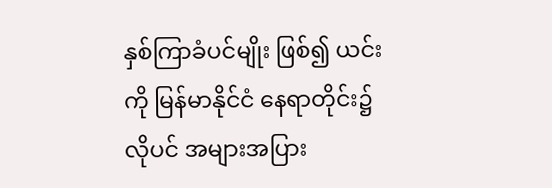နှစ်ကြာခံပင်မျိုး ဖြစ်၍ ယင်းကို မြန်မာနိုင်ငံ နေရာတိုင်း၌ လိုပင် အများအပြား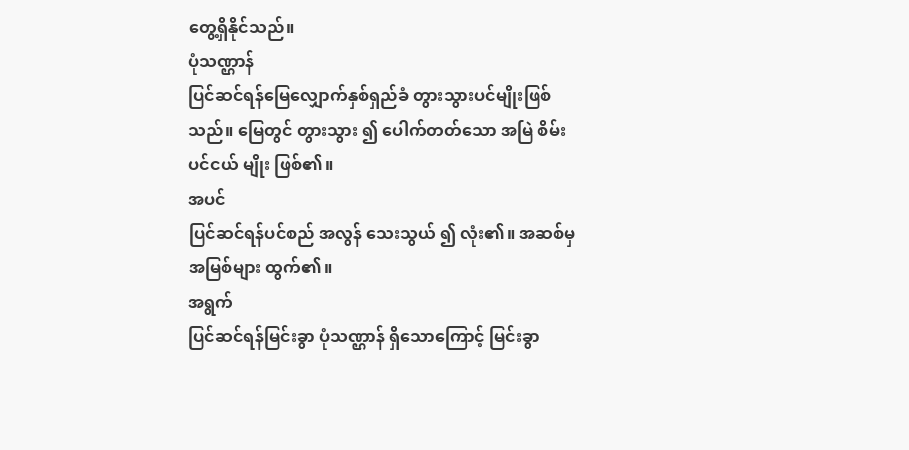တွေ့ရှိနိုင်သည်။
ပုံသဏ္ဌာန်
ပြင်ဆင်ရန်မြေလျှောက်နှစ်ရှည်ခံ တွားသွားပင်မျိုးဖြစ်သည်။ မြေတွင် တွားသွား ၍ ပေါက်တတ်သော အမြဲ စိမ်း ပင်ငယ် မျိုး ဖြစ်၏။
အပင်
ပြင်ဆင်ရန်ပင်စည် အလွန် သေးသွယ် ၍ လုံး၏။ အဆစ်မှ အမြစ်များ ထွက်၏။
အရွက်
ပြင်ဆင်ရန်မြင်းခွာ ပုံသဏ္ဌာန် ရှိသောကြောင့် မြင်းခွာ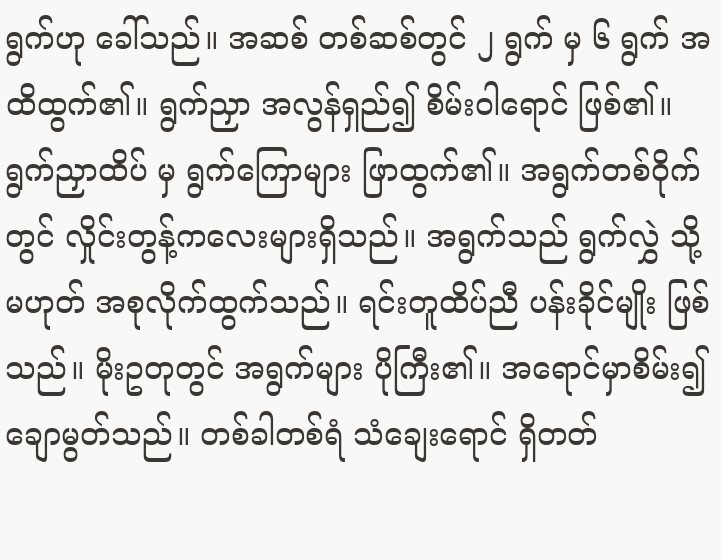ရွက်ဟု ခေါ်သည်။ အဆစ် တစ်ဆစ်တွင် ၂ ရွက် မှ ၆ ရွက် အထိထွက်၏။ ရွက်ညှာ အလွန်ရှည်၍ စိမ်းဝါရောင် ဖြစ်၏။ ရွက်ညှာထိပ် မှ ရွက်ကြောများ ဖြာထွက်၏။ အရွက်တစ်ဝိုက်တွင် လှိုင်းတွန့်ကလေးများရှိသည်။ အရွက်သည် ရွက်လွှဲ သို့မဟုတ် အစုလိုက်ထွက်သည်။ ရင်းတူထိပ်ညီ ပန်းခိုင်မျိုး ဖြစ်သည်။ မိုးဥတုတွင် အရွက်များ ပိုကြီး၏။ အရောင်မှာစိမ်း၍ ချောမွတ်သည်။ တစ်ခါတစ်ရံ သံချေးရောင် ရှိတတ်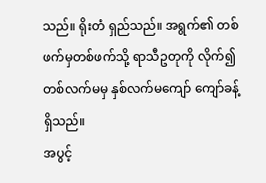သည်။ ရိုးတံ ရှည်သည်။ အရွက်၏ တစ်ဖက်မှတစ်ဖက်သို့ ရာသီဥတုကို လိုက်၍ တစ်လက်မမှ နှစ်လက်မကျော် ကျော်ခန့် ရှိသည်။
အပွင့်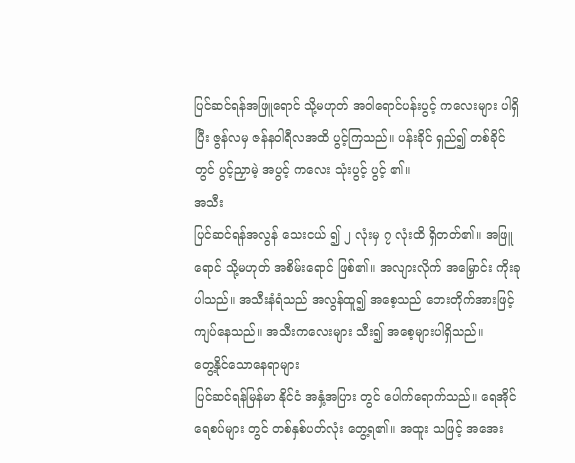ပြင်ဆင်ရန်အဖြူရောင် သို့မဟုတ် အဝါရောင်ပန်းပွင့် ကလေးများ ပါရှိပြီး ဇွန်လမှ ဇန်နဝါရီလအထိ ပွင့်ကြသည်။ ပန်းခိုင် ရှည်၍ တစ်ခိုင်တွင် ပွင့်ညှာမဲ့ အပွင့် ကလေး သုံးပွင့် ပွင့် ၏။
အသီး
ပြင်ဆင်ရန်အလွန် သေးငယ် ၍ ၂ လုံးမှ ၇ လုံးထိ ရှိတတ်၏။ အဖြူရောင် သို့မဟုတ် အစိမ်းရောင် ဖြစ်၏။ အလျားလိုက် အမြှောင်း ကိုးခု ပါသည်။ အသီးနံရံသည် အလွန်ထူ၍ အစေ့သည် ဘေးတိုက်အားဖြင့် ကျပ်နေသည်။ အသီးကလေးများ သီး၍ အစေ့များပါရှိသည်။
တွေ့နိုင်သောနေရာများ
ပြင်ဆင်ရန်မြန်မာ နိုင်ငံ အနှံ့အပြား တွင် ပေါက်ရောက်သည်။ ရေအိုင် ရေစပ်များ တွင် တစ်နှစ်ပတ်လုံး တွေ့ရ၏။ အထူး သဖြင့် အအေး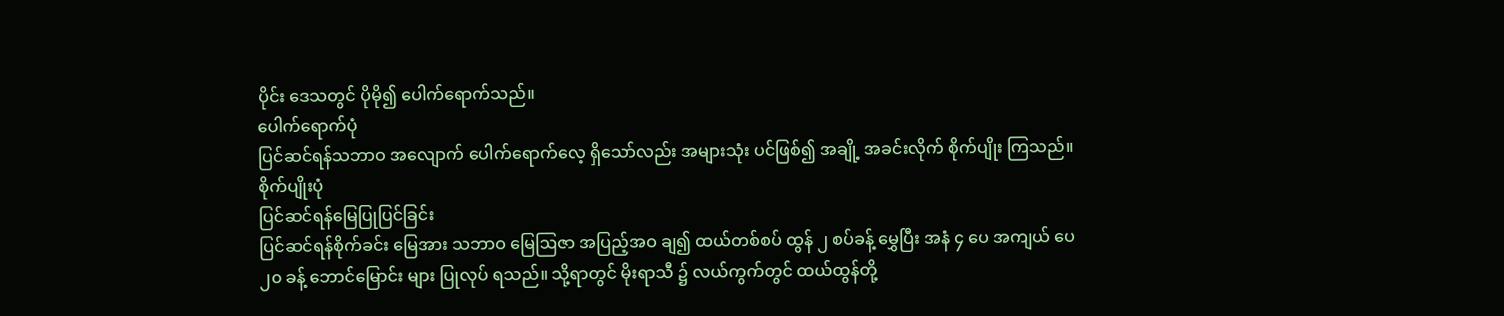ပိုင်း ဒေသတွင် ပိုမို၍ ပေါက်ရောက်သည်။
ပေါက်ရောက်ပုံ
ပြင်ဆင်ရန်သဘာဝ အလျောက် ပေါက်ရောက်လေ့ ရှိသော်လည်း အများသုံး ပင်ဖြစ်၍ အချို့ အခင်းလိုက် စိုက်ပျိုး ကြသည်။
စိုက်ပျိုးပုံ
ပြင်ဆင်ရန်မြေပြုပြင်ခြင်း
ပြင်ဆင်ရန်စိုက်ခင်း မြေအား သဘာဝ မြေဩဇာ အပြည့်အဝ ချ၍ ထယ်တစ်စပ် ထွန် ၂ စပ်ခန့် မွှေပြီး အနံ ၄ ပေ အကျယ် ပေ ၂၀ ခန့် ဘောင်မြောင်း များ ပြုလုပ် ရသည်။ သို့ရာတွင် မိုးရာသီ ၌ လယ်ကွက်တွင် ထယ်ထွန်တို့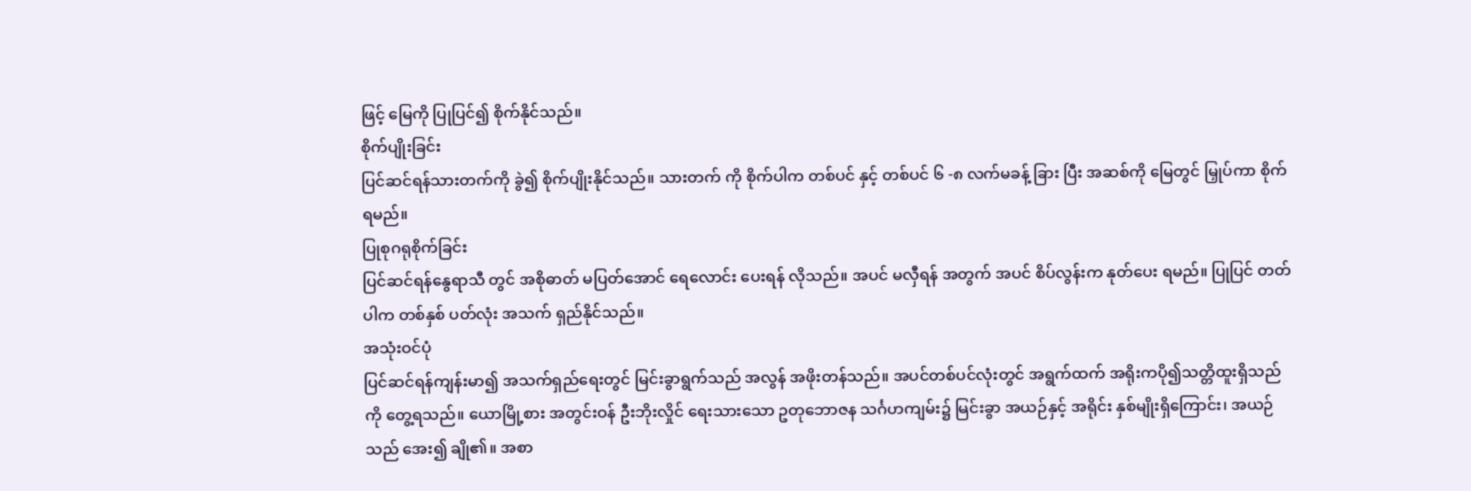ဖြင့် မြေကို ပြုပြင်၍ စိုက်နိုင်သည်။
စိုက်ပျိုးခြင်း
ပြင်ဆင်ရန်သားတက်ကို ခွဲ၍ စိုက်ပျိုးနိုင်သည်။ သားတက် ကို စိုက်ပါက တစ်ပင် နှင့် တစ်ပင် ၆ -၈ လက်မခန့် ခြား ပြီး အဆစ်ကို မြေတွင် မြှုပ်ကာ စိုက်ရမည်။
ပြုစုဂရုစိုက်ခြင်း
ပြင်ဆင်ရန်နွေရာသီ တွင် အစိုဓာတ် မပြတ်အောင် ရေလောင်း ပေးရန် လိုသည်။ အပင် မလှီရန် အတွက် အပင် စိပ်လွန်းက နုတ်ပေး ရမည်။ ပြုပြင် တတ်ပါက တစ်နှစ် ပတ်လုံး အသက် ရှည်နိုင်သည်။
အသုံးဝင်ပုံ
ပြင်ဆင်ရန်ကျန်းမာ၍ အသက်ရှည်ရေးတွင် မြင်းခွာရွက်သည် အလွန် အဖိုးတန်သည်။ အပင်တစ်ပင်လုံးတွင် အရွက်ထက် အရိုးကပို၍သတ္တိထူးရှိသည်ကို တွေ့ရသည်။ ယောမြို့စား အတွင်းဝန် ဦးဘိုးလှိုင် ရေးသားသော ဥတုဘောဇန သင်္ဂဟကျမ်း၌ မြင်းခွာ အယဉ်နှင့် အရိုင်း နှစ်မျိုးရှိကြောင်း၊ အယဉ်သည် အေး၍ ချို၏။ အစာ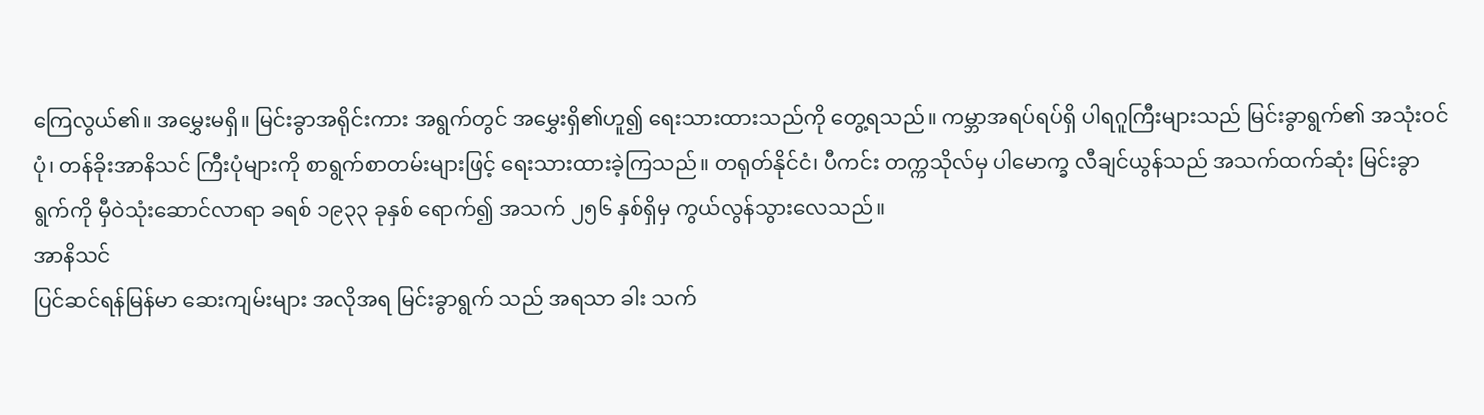ကြေလွယ်၏။ အမွှေးမရှိ။ မြင်းခွာအရိုင်းကား အရွက်တွင် အမွှေးရှိ၏ဟူ၍ ရေးသားထားသည်ကို တွေ့ရသည်။ ကမ္ဘာအရပ်ရပ်ရှိ ပါရဂူကြီးများသည် မြင်းခွာရွက်၏ အသုံးဝင်ပုံ၊ တန်ခိုးအာနိသင် ကြီးပုံများကို စာရွက်စာတမ်းများဖြင့် ရေးသားထားခဲ့ကြသည်။ တရုတ်နိုင်ငံ၊ ပီကင်း တက္ကသိုလ်မှ ပါမောက္ခ လီချင်ယွန်သည် အသက်ထက်ဆုံး မြင်းခွာရွက်ကို မှီဝဲသုံးဆောင်လာရာ ခရစ် ၁၉၃၃ ခုနှစ် ရောက်၍ အသက် ၂၅၆ နှစ်ရှိမှ ကွယ်လွန်သွားလေသည်။
အာနိသင်
ပြင်ဆင်ရန်မြန်မာ ဆေးကျမ်းများ အလိုအရ မြင်းခွာရွက် သည် အရသာ ခါး သက်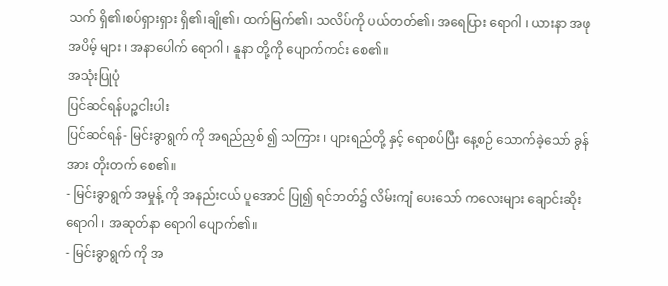သက် ရှိ၏၊စပ်ရှားရှား ရှိ၏၊ချို၏၊ ထက်မြက်၏၊ သလိပ်ကို ပယ်တတ်၏၊ အရေပြား ရောဂါ ၊ ယားနာ အဖုအပိမ့် များ ၊ အနာပေါက် ရောဂါ ၊ နူနာ တို့ကို ပျောက်ကင်း စေ၏။
အသုံးပြုပုံ
ပြင်ဆင်ရန်ပဉ္စငါးပါး
ပြင်ဆင်ရန်- မြင်းခွာရွက် ကို အရည်ညှစ် ၍ သကြား ၊ ပျားရည်တို့ နှင့် ရောစပ်ပြီး နေ့စဉ် သောက်ခဲ့သော် ခွန်အား တိုးတက် စေ၏။
- မြင်းခွာရွက် အမှုန့် ကို အနည်းငယ် ပူအောင် ပြု၍ ရင်ဘတ်၌ လိမ်းကျံ ပေးသော် ကလေးများ ချောင်းဆိုး ရောဂါ ၊ အဆုတ်နာ ရောဂါ ပျောက်၏။
- မြင်းခွာရွက် ကို အ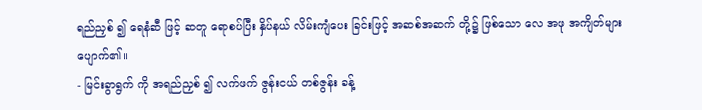ရည်ညှစ် ၍ ရေနံဆီ ဖြင့် ဆတူ ရောစပ်ပြီး နှိပ်နယ် လိမ်းကျံပေး ခြင်းဖြင့် အဆစ်အဆက် တို့၌ ဖြစ်သော လေ အဖု အကျိတ်များ ပျောက်၏။
- မြင်းခွာရွက် ကို အရည်ညှစ် ၍ လက်ဖက် ဇွန်းငယ် တစ်ဇွန်း ခန့်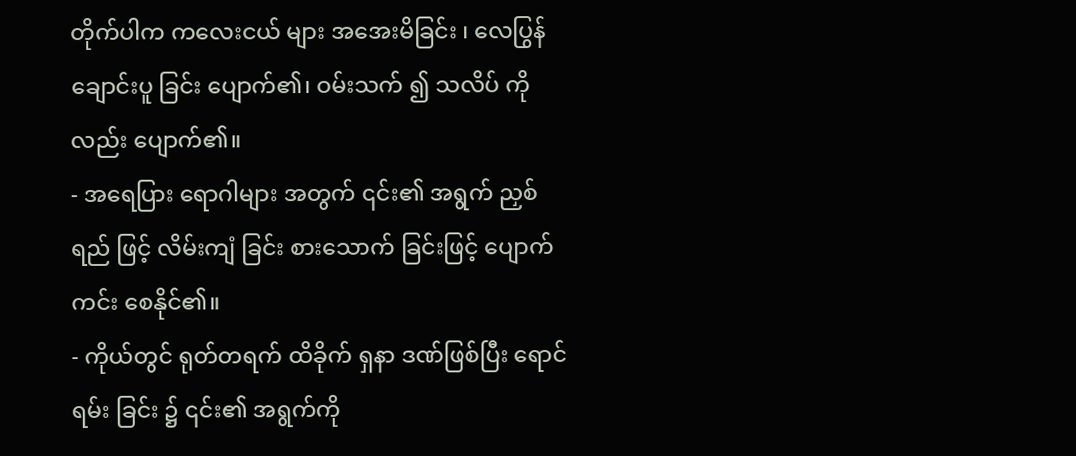တိုက်ပါက ကလေးငယ် များ အအေးမိခြင်း ၊ လေပြွန် ချောင်းပူ ခြင်း ပျောက်၏၊ ဝမ်းသက် ၍ သလိပ် ကို လည်း ပျောက်၏။
- အရေပြား ရောဂါများ အတွက် ၎င်း၏ အရွက် ညှစ်ရည် ဖြင့် လိမ်းကျံ ခြင်း စားသောက် ခြင်းဖြင့် ပျောက်ကင်း စေနိုင်၏။
- ကိုယ်တွင် ရုတ်တရက် ထိခိုက် ရှနာ ဒဏ်ဖြစ်ပြီး ရောင်ရမ်း ခြင်း ၌ ၎င်း၏ အရွက်ကို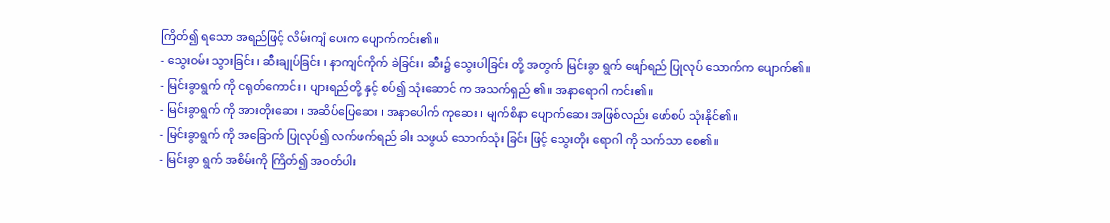ကြိတ်၍ ရသော အရည်ဖြင့် လိမ်းကျံ ပေးက ပျောက်ကင်း၏။
- သွေးဝမ်း သွားခြင်း ၊ ဆီးချုပ်ခြင်း ၊ နာကျင်ကိုက် ခဲခြင်း၊ ဆီး၌ သွေးပါခြင်း တို့ အတွက် မြင်းခွာ ရွက် ဖျော်ရည် ပြုလုပ် သောက်က ပျောက်၏။
- မြင်းခွာရွက် ကို ငရုတ်ကောင်း ၊ ပျားရည်တို့ နှင့် စပ်၍ သုံးဆောင် က အသက်ရှည် ၏။ အနာရောဂါ ကင်း၏။
- မြင်းခွာရွက် ကို အားတိုးဆေး ၊ အဆိပ်ပြေဆေး ၊ အနာပေါက် ကုဆေး ၊ မျက်စိနာ ပျောက်ဆေး အဖြစ်လည်း ဖော်စပ် သုံးနိုင်၏။
- မြင်းခွာရွက် ကို အခြောက် ပြုလုပ်၍ လက်ဖက်ရည် ခါး သဖွယ် သောက်သုံး ခြင်း ဖြင့် သွေးတိုး ရောဂါ ကို သက်သာ စေ၏။
- မြင်းခွာ ရွက် အစိမ်းကို ကြိတ်၍ အဝတ်ပါး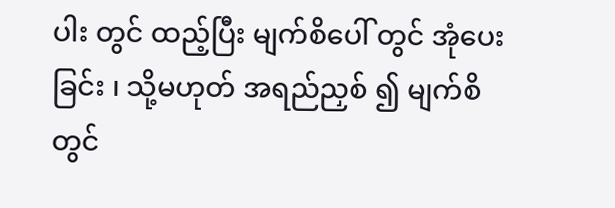ပါး တွင် ထည့်ပြီး မျက်စိပေါ် တွင် အုံပေးခြင်း ၊ သို့မဟုတ် အရည်ညှစ် ၍ မျက်စိ တွင်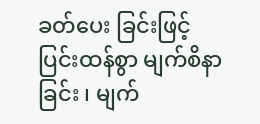ခတ်ပေး ခြင်းဖြင့် ပြင်းထန်စွာ မျက်စိနာ ခြင်း ၊ မျက်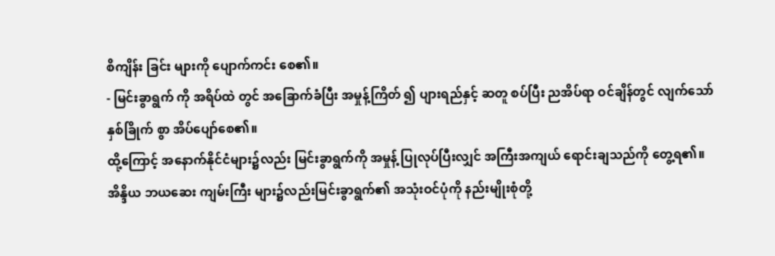စိကျိန်း ခြင်း များကို ပျောက်ကင်း စေ၏။
- မြင်းခွာရွက် ကို အရိပ်ထဲ တွင် အခြောက်ခံပြီး အမှုန့်ကြိတ် ၍ ပျားရည်နှင့် ဆတူ စပ်ပြီး ညအိပ်ရာ ဝင်ချိန်တွင် လျက်သော် နှစ်ခြိုက် စွာ အိပ်ပျော်စေ၏။
ထို့ကြောင့် အနောက်နိုင်ငံများ၌လည်း မြင်းခွာရွက်ကို အမှုန့် ပြုလုပ်ပြီးလျှင် အကြီးအကျယ် ရောင်းချသည်ကို တွေ့ရ၏။ အိန္ဒိယ ဘယဆေး ကျမ်းကြီး များ၌လည်းမြင်းခွာရွက်၏ အသုံးဝင်ပုံကို နည်းမျိုးစုံတို့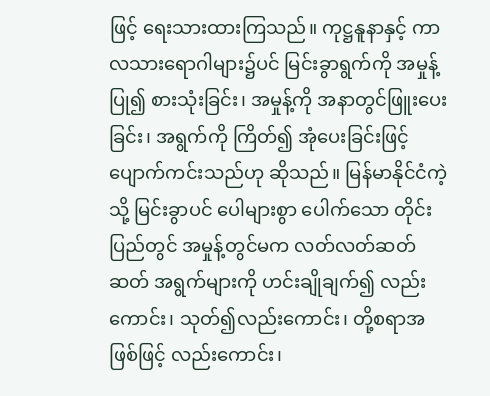ဖြင့် ရေးသားထားကြသည်။ ကုဋ္ဌနူနာနှင့် ကာလသားရောဂါများ၌ပင် မြင်းခွာရွက်ကို အမှုန့်ပြု၍ စားသုံးခြင်း၊ အမှုန့်ကို အနာတွင်ဖြူးပေးခြင်း၊ အရွက်ကို ကြိတ်၍ အုံပေးခြင်းဖြင့် ပျောက်ကင်းသည်ဟု ဆိုသည်။ မြန်မာနိုင်ငံကဲ့သို့ မြင်းခွာပင် ပေါများစွာ ပေါက်သော တိုင်းပြည်တွင် အမှုန့်တွင်မက လတ်လတ်ဆတ်ဆတ် အရွက်များကို ဟင်းချိုချက်၍ လည်းကောင်း၊ သုတ်၍လည်းကောင်း၊ တို့စရာအဖြစ်ဖြင့် လည်းကောင်း၊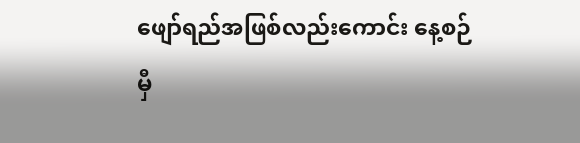ဖျော်ရည်အဖြစ်လည်းကောင်း နေ့စဉ် မှီ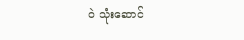ဝဲ သုံးဆောင်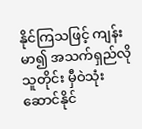နိုင်ကြသဖြင့် ကျန်းမာ၍ အသက်ရှည်လိုသူတိုင်း မှီဝဲသုံးဆောင်နိုင်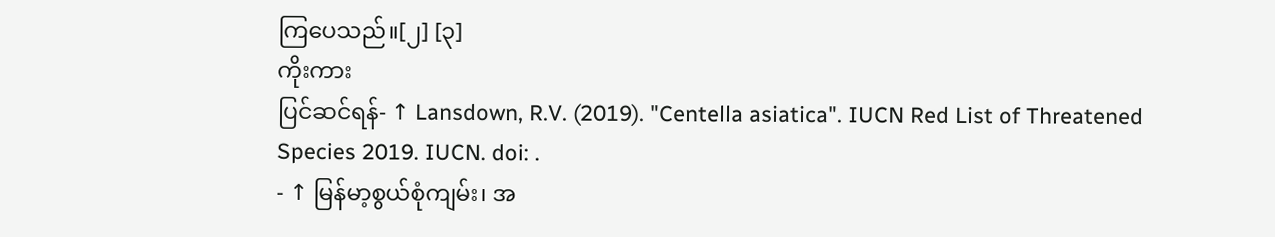ကြပေသည်။[၂] [၃]
ကိုးကား
ပြင်ဆင်ရန်- ↑ Lansdown, R.V. (2019). "Centella asiatica". IUCN Red List of Threatened Species 2019. IUCN. doi: .
- ↑ မြန်မာ့စွယ်စုံကျမ်း၊ အ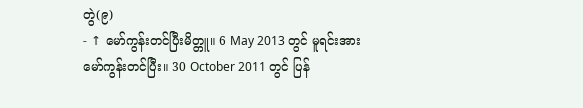တွဲ(၉)
- ↑ မော်ကွန်းတင်ပြီးမိတ္တူ။ 6 May 2013 တွင် မူရင်းအား မော်ကွန်းတင်ပြီး။ 30 October 2011 တွင် ပြန်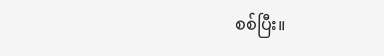စစ်ပြီး။